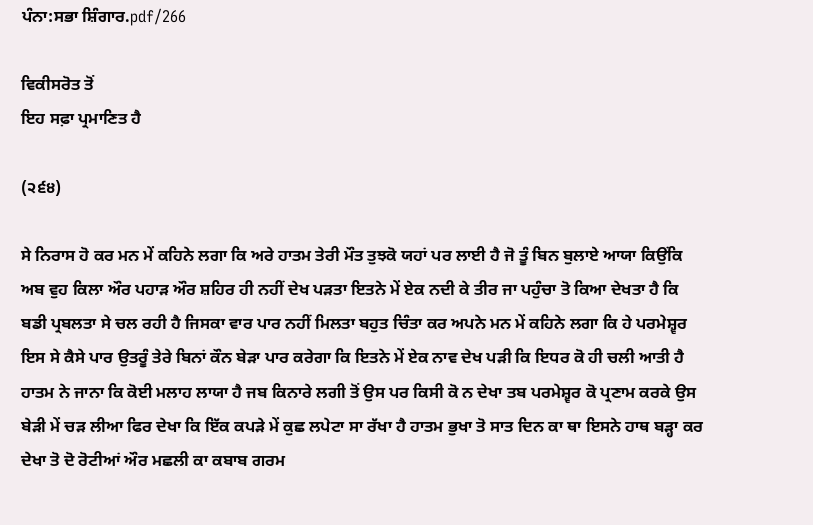ਪੰਨਾ:ਸਭਾ ਸ਼ਿੰਗਾਰ.pdf/266

ਵਿਕੀਸਰੋਤ ਤੋਂ
ਇਹ ਸਫ਼ਾ ਪ੍ਰਮਾਣਿਤ ਹੈ

(੨੬੪)

ਸੇ ਨਿਰਾਸ ਹੋ ਕਰ ਮਨ ਮੇਂ ਕਹਿਨੇ ਲਗਾ ਕਿ ਅਰੇ ਹਾਤਮ ਤੇਰੀ ਮੌਤ ਤੁਝਕੋ ਯਹਾਂ ਪਰ ਲਾਈ ਹੈ ਜੋ ਤੂੰ ਬਿਨ ਬੁਲਾਏ ਆਯਾ ਕਿਉਂਕਿ ਅਬ ਵੁਹ ਕਿਲਾ ਔਰ ਪਹਾੜ ਔਰ ਸ਼ਹਿਰ ਹੀ ਨਹੀਂ ਦੇਖ ਪੜਤਾ ਇਤਨੇ ਮੇਂ ਏਕ ਨਦੀ ਕੇ ਤੀਰ ਜਾ ਪਹੁੰਚਾ ਤੋ ਕਿਆ ਦੇਖਤਾ ਹੈ ਕਿ ਬਡੀ ਪ੍ਰਬਲਤਾ ਸੇ ਚਲ ਰਹੀ ਹੈ ਜਿਸਕਾ ਵਾਰ ਪਾਰ ਨਹੀਂ ਮਿਲਤਾ ਬਹੁਤ ਚਿੰਤਾ ਕਰ ਅਪਨੇ ਮਨ ਮੇਂ ਕਹਿਨੇ ਲਗਾ ਕਿ ਹੇ ਪਰਮੇਸ਼੍ਵਰ ਇਸ ਸੇ ਕੈਸੇ ਪਾਰ ਉਤਰੂੰ ਤੇਰੇ ਬਿਨਾਂ ਕੌਨ ਬੇੜਾ ਪਾਰ ਕਰੇਗਾ ਕਿ ਇਤਨੇ ਮੇਂ ਏਕ ਨਾਵ ਦੇਖ ਪੜੀ ਕਿ ਇਧਰ ਕੋ ਹੀ ਚਲੀ ਆਤੀ ਹੈ ਹਾਤਮ ਨੇ ਜਾਨਾ ਕਿ ਕੋਈ ਮਲਾਹ ਲਾਯਾ ਹੈ ਜਬ ਕਿਨਾਰੇ ਲਗੀ ਤੋਂ ਉਸ ਪਰ ਕਿਸੀ ਕੋ ਨ ਦੇਖਾ ਤਬ ਪਰਮੇਸ਼੍ਵਰ ਕੋ ਪ੍ਰਣਾਮ ਕਰਕੇ ਉਸ ਬੇੜੀ ਮੇਂ ਚੜ ਲੀਆ ਫਿਰ ਦੇਖਾ ਕਿ ਇੱਕ ਕਪੜੇ ਮੇਂ ਕੁਛ ਲਪੇਟਾ ਸਾ ਰੱਖਾ ਹੈ ਹਾਤਮ ਭੁਖਾ ਤੋ ਸਾਤ ਦਿਨ ਕਾ ਥਾ ਇਸਨੇ ਹਾਥ ਬੜ੍ਹਾ ਕਰ ਦੇਖਾ ਤੋ ਦੋ ਰੋਟੀਆਂ ਔਰ ਮਛਲੀ ਕਾ ਕਬਾਬ ਗਰਮ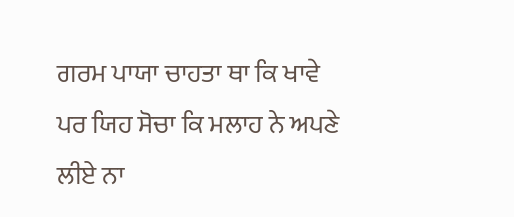ਗਰਮ ਪਾਯਾ ਚਾਹਤਾ ਥਾ ਕਿ ਖਾਵੇ ਪਰ ਯਿਹ ਸੋਚਾ ਕਿ ਮਲਾਹ ਨੇ ਅਪਣੇ ਲੀਏ ਨਾ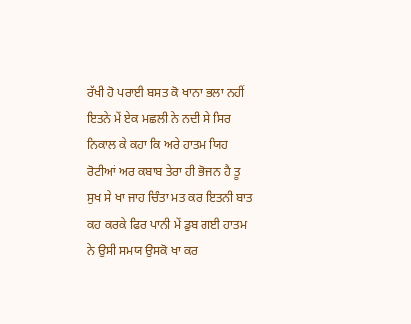ਰੱਖੀ ਹੋ ਪਰਾਈ ਬਸਤ ਕੋ ਖਾਨਾ ਭਲਾ ਨਹੀਂ ਇਤਨੇ ਮੇਂ ਏਕ ਮਛਲੀ ਨੇ ਨਦੀ ਸੇ ਸਿਰ ਨਿਕਾਲ ਕੇ ਕਹਾ ਕਿ ਅਰੇ ਹਾਤਮ ਯਿਹ ਰੋਟੀਆਂ ਅਰ ਕਬਾਬ ਤੇਰਾ ਹੀ ਭੋਜਨ ਹੈ ਤੂ ਸੁਖ ਸੇ ਖਾ ਜਾਹ ਚਿੰਤਾ ਮਤ ਕਰ ਇਤਨੀ ਬਾਤ ਕਹ ਕਰਕੇ ਫਿਰ ਪਾਨੀ ਮੇਂ ਡੁਬ ਗਈ ਹਾਤਮ ਨੇ ਉਸੀ ਸਮਯ ਉਸਕੋ ਖਾ ਕਰ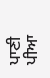ਪਾਣੀ ਪੀਆ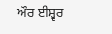ਔਰ ਈਸ਼੍ਵਰ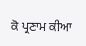ਕੋ ਪ੍ਰਣਾਮ ਕੀਆ